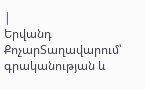|
Երվանդ ՔոչարՏաղավարում՝ գրականության և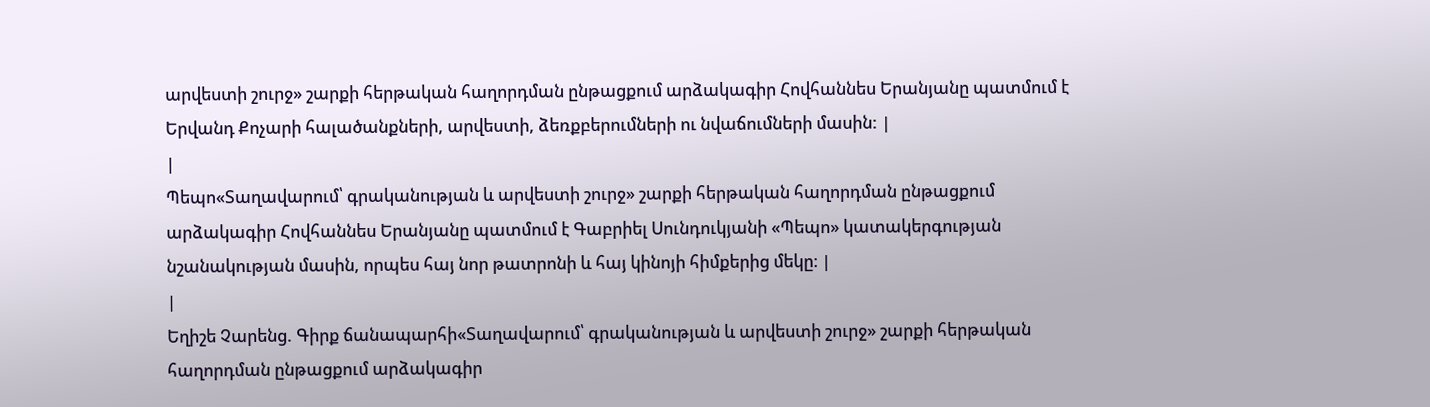արվեստի շուրջ» շարքի հերթական հաղորդման ընթացքում արձակագիր Հովհաննես Երանյանը պատմում է Երվանդ Քոչարի հալածանքների, արվեստի, ձեռքբերումների ու նվաճումների մասին: |
|
Պեպո«Տաղավարում՝ գրականության և արվեստի շուրջ» շարքի հերթական հաղորդման ընթացքում արձակագիր Հովհաննես Երանյանը պատմում է Գաբրիել Սունդուկյանի «Պեպո» կատակերգության նշանակության մասին, որպես հայ նոր թատրոնի և հայ կինոյի հիմքերից մեկը։ |
|
Եղիշե Չարենց. Գիրք ճանապարհի«Տաղավարում՝ գրականության և արվեստի շուրջ» շարքի հերթական հաղորդման ընթացքում արձակագիր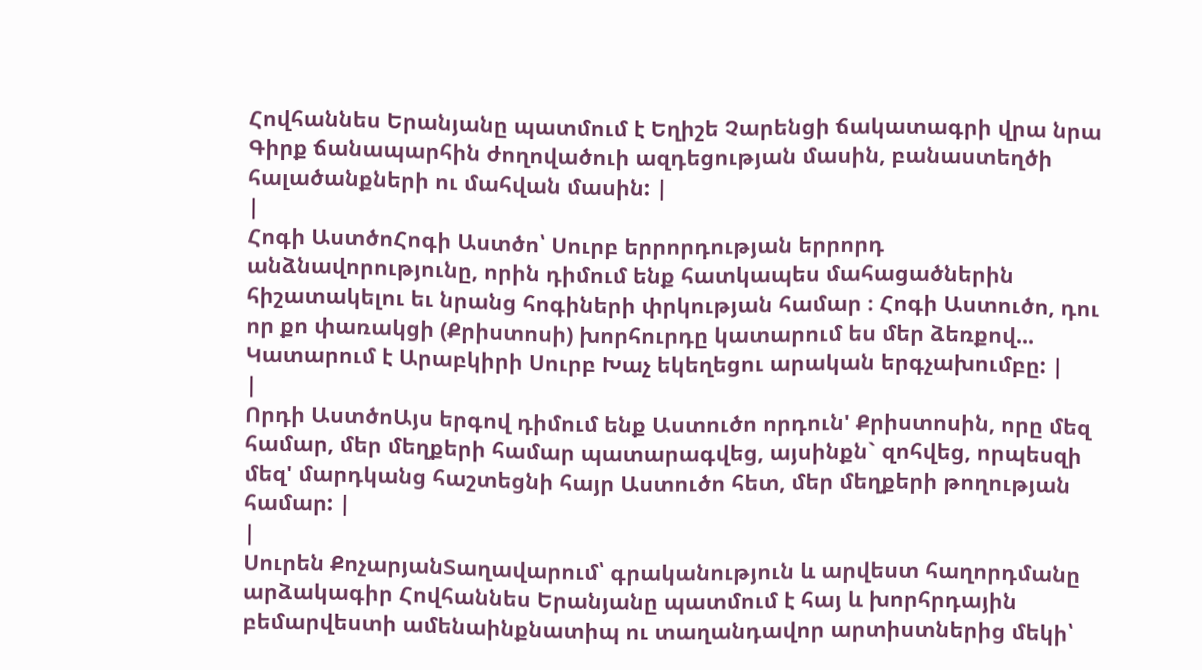Հովհաննես Երանյանը պատմում է Եղիշե Չարենցի ճակատագրի վրա նրա Գիրք ճանապարհին ժողովածուի ազդեցության մասին, բանաստեղծի հալածանքների ու մահվան մասին: |
|
Հոգի ԱստծոՀոգի Աստծո՝ Սուրբ երրորդության երրորդ անձնավորությունը, որին դիմում ենք հատկապես մահացածներին հիշատակելու եւ նրանց հոգիների փրկության համար ։ Հոգի Աստուծո, դու որ քո փառակցի (Քրիստոսի) խորհուրդը կատարում ես մեր ձեռքով... Կատարում է Արաբկիրի Սուրբ Խաչ եկեղեցու արական երգչախումբը: |
|
Որդի ԱստծոԱյս երգով դիմում ենք Աստուծո որդուն' Քրիստոսին, որը մեզ համար, մեր մեղքերի համար պատարագվեց, այսինքն` զոհվեց, որպեսզի մեզ' մարդկանց հաշտեցնի հայր Աստուծո հետ, մեր մեղքերի թողության համար: |
|
Սուրեն ՔոչարյանՏաղավարում՝ գրականություն և արվեստ հաղորդմանը արձակագիր Հովհաննես Երանյանը պատմում է հայ և խորհրդային բեմարվեստի ամենաինքնատիպ ու տաղանդավոր արտիստներից մեկի՝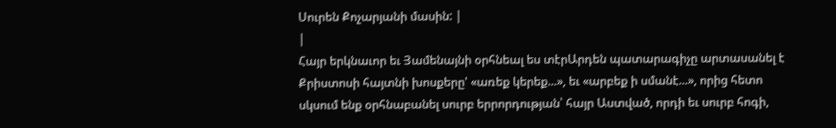Սուրեն Քոչարյանի մասին: |
|
Հայր երկնաւոր եւ Յամենայնի օրհնեալ ես տէրԱրդեն պատարագիչը արտասանել է Քրիստոսի հայտնի խոսքերը' «առեք կերեք...», եւ «արբեք ի սմանէ...», որից հետո սկսում ենք օրհնաբանել սուրբ երրորդության՝ հայր Աստված, որդի եւ սուրբ հոգի,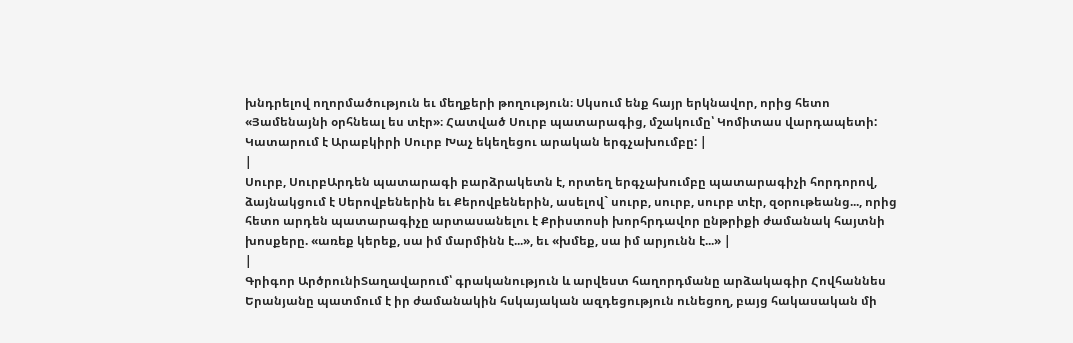խնդրելով ողորմածություն եւ մեղքերի թողություն։ Սկսում ենք հայր երկնավոր, որից հետո «Յամենայնի օրհնեալ ես տէր»։ Հատված Սուրբ պատարագից, մշակումը՝ Կոմիտաս վարդապետի: Կատարում է Արաբկիրի Սուրբ Խաչ եկեղեցու արական երգչախումբը: |
|
Սուրբ, ՍուրբԱրդեն պատարագի բարձրակետն է, որտեղ երգչախումբը պատարագիչի հորդորով, ձայնակցում է Սերովբեներին եւ Քերովբեներին, ասելով` սուրբ, սուրբ, սուրբ տէր, զօրութեանց..., որից հետո արդեն պատարագիչը արտասանելու է Քրիստոսի խորհրդավոր ընթրիքի ժամանակ հայտնի խոսքերը. «առեք կերեք, սա իմ մարմինն է...», եւ «խմեք, սա իմ արյունն է...» |
|
Գրիգոր ԱրծրունիՏաղավարում՝ գրականություն և արվեստ հաղորդմանը արձակագիր Հովհաննես Երանյանը պատմում է իր ժամանակին հսկայական ազդեցություն ունեցող, բայց հակասական մի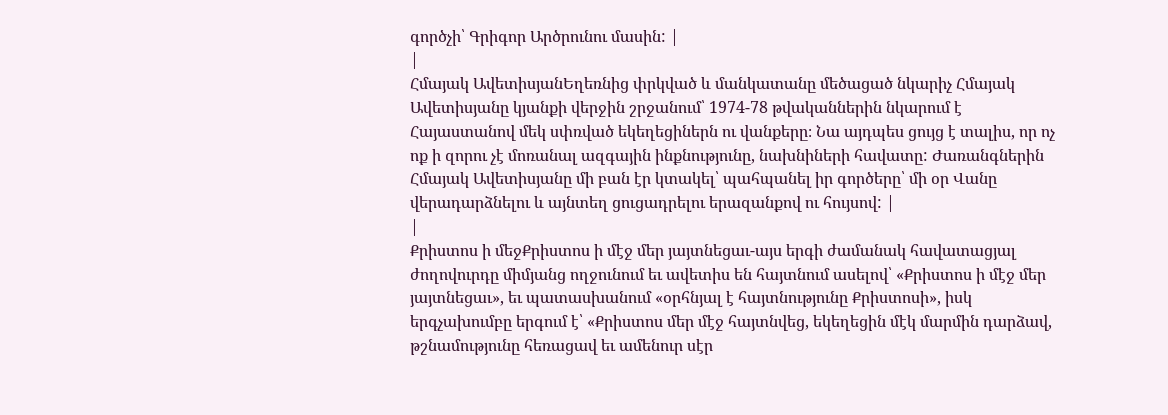գործչի՝ Գրիգոր Արծրունու մասին: |
|
Հմայակ ԱվետիսյանԵղեռնից փրկված և մանկատանը մեծացած նկարիչ Հմայակ Ավետիսյանը կյանքի վերջին շրջանում՝ 1974-78 թվականներին նկարում է Հայաստանով մեկ սփռված եկեղեցիներն ու վանքերը։ Նա այդպես ցույց է տալիս, որ ոչ ոք ի զորու չէ մոռանալ ազգային ինքնությունը, նախնիների հավատը: Ժառանգներին Հմայակ Ավետիսյանը մի բան էր կտակել՝ պահպանել իր գործերը՝ մի օր Վանը վերադարձնելու և այնտեղ ցուցադրելու երազանքով ու հույսով: |
|
Քրիստոս ի մեջՔրիստոս ի մէջ մեր յայտնեցաւ-այս երգի ժամանակ հավատացյալ ժողովուրդը միմյանց ողջունում եւ ավետիս են հայտնում ասելով՝ «Քրիստոս ի մէջ մեր յայտնեցաւ», եւ պատասխանում «օրհնյալ է հայտնությունը Քրիստոսի», իսկ երգչախումբը երգում է՝ «Քրիստոս մեր մէջ հայտնվեց, եկեղեցին մէկ մարմին դարձավ, թշնամությունը հեռացավ եւ ամենուր սէր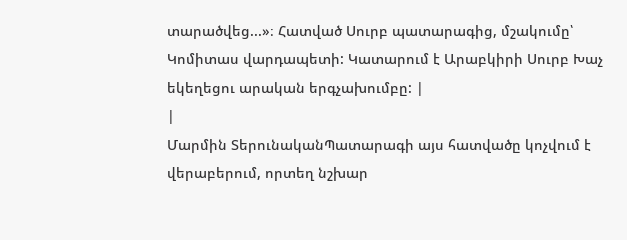տարածվեց...»։ Հատված Սուրբ պատարագից, մշակումը՝ Կոմիտաս վարդապետի: Կատարում է Արաբկիրի Սուրբ Խաչ եկեղեցու արական երգչախումբը: |
|
Մարմին ՏերունականՊատարագի այս հատվածը կոչվում է վերաբերում, որտեղ նշխար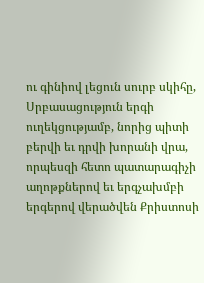ու գինիով լեցուն սուրբ սկիհը, Սրբասացություն երգի ուղեկցությամբ, նորից պիտի բերվի եւ դրվի խորանի վրա, որպեսզի հետո պատարագիչի աղոթքներով եւ երգչախմբի երգերով վերածվեն Քրիստոսի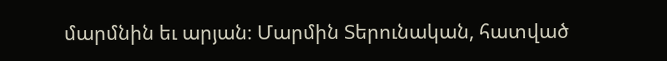մարմնին եւ արյան։ Մարմին Տերունական, հատված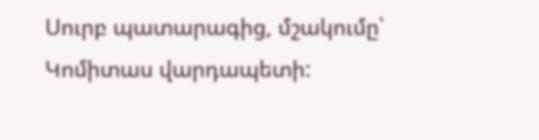Սուրբ պատարագից, մշակումը՝ Կոմիտաս վարդապետի: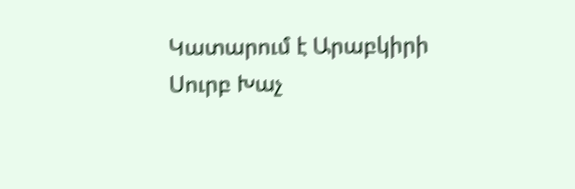Կատարում է Արաբկիրի Սուրբ Խաչ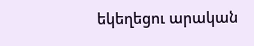եկեղեցու արական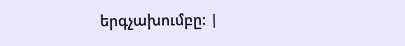երգչախումբը: |